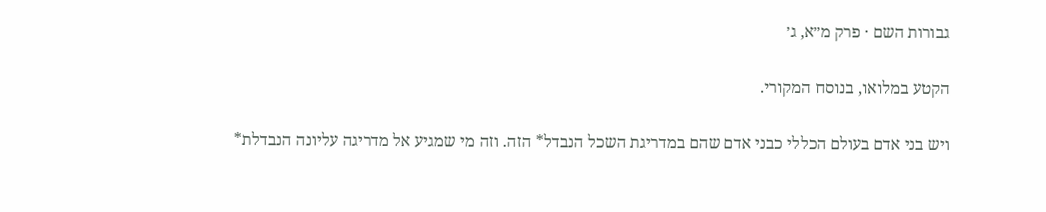גבורות השם · פרק מ״א, ג׳

הקטע במלואו, בנוסח המקורי.

ויש בני אדם בעולם הכללי כבני אדם שהם במדריגת השכל הנבדל* הזה. וזה מי שמגיע אל מדריגה עליונה הנבדלת*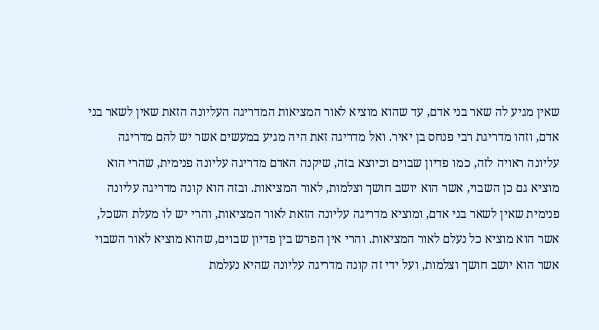שאין מגיע לה שאר בני אדם, עד שהוא מוציא לאור המציאות המדריגה העליונה הזאת שאין לשאר בני אדם, וזהו מדריגת רבי פנחס בן יאיר. ואל מדריגה זאת היה מגיע במעשים אשר יש להם מדריגה עליונה ראויה לזה, כמו פדיון שבוים וכיוצא בזה, שיקנה האדם מדריגה עליונה פנימית, שהרי הוא מוציא גם כן השבוי, אשר הוא יושב חושך וצלמות, לאור המציאות. ובזה הוא קונה מדריגה עליונה פנימית שאין לשאר בני אדם, ומוציא מדריגה עליונה הזאת לאור המציאות, והרי יש לו מעלת השכל, אשר הוא מוציא כל נעלם לאור המציאות. והרי אין הפרש בין פדיון שבוים, שהוא מוציא לאור השבוי אשר הוא יושב חושך וצלמות, ועל ידי זה קונה מדריגה עליונה שהיא נעלמת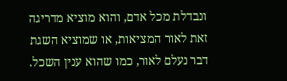ונבדלת מכל אדם, והוא מוציא מדריגה זאת לאור המציאות, או שמוציא השגת דבר נעלם לאור, כמו שהוא ענין השכל.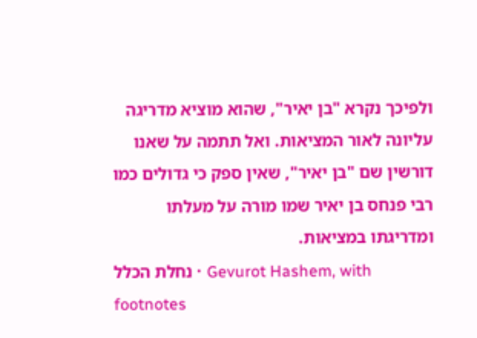ולפיכך נקרא "בן יאיר", שהוא מוציא מדריגה עליונה לאור המציאות. ואל תתמה על שאנו דורשין שם "בן יאיר", שאין ספק כי גדולים כמו רבי פנחס בן יאיר שמו מורה על מעלתו ומדריגתו במציאות.
נחלת הכלל · Gevurot Hashem, with footnotes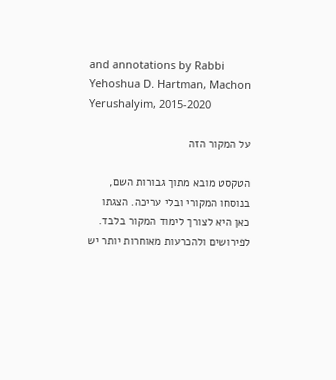and annotations by Rabbi Yehoshua D. Hartman, Machon Yerushalyim, 2015-2020

על המקור הזה

הטקסט מובא מתוך גבורות השם, בנוסחו המקורי ובלי עריכה. הצגתו כאן היא לצורך לימוד המקור בלבד. לפירושים ולהכרעות מאוחרות יותר יש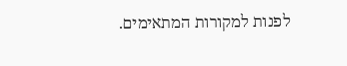לפנות למקורות המתאימים.